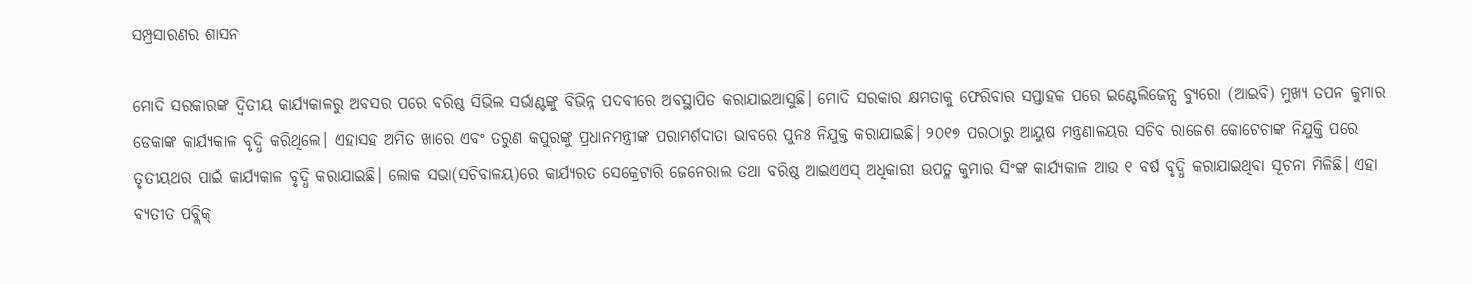ସମ୍ପ୍ରସାରଣର ଶାସନ

ମୋଦି ସରକାରଙ୍କ ଦ୍ୱିତୀୟ କାର୍ଯ୍ୟକାଳରୁ ଅବସର ପରେ ବରିଷ୍ଠ ସିଭିଲ ସର୍ଭାଣ୍ଟଙ୍କୁ ବିଭିନ୍ନ ପଦବୀରେ ଅବସ୍ଥାପିତ କରାଯାଇଆସୁଛି। ମୋଦି ସରକାର କ୍ଷମତାକୁ ଫେରିବାର ସପ୍ତାହକ ପରେ ଇଣ୍ଟେଲିଜେନ୍ସ ବ୍ୟୁରୋ (ଆଇବି) ମୁଖ୍ୟ ତପନ କୁମାର ଡେକାଙ୍କ କାର୍ଯ୍ୟକାଳ ବୃଦ୍ଧି କରିଥିଲେ। ଏହାସହ ଅମିତ ଖାରେ ଏବଂ ତରୁଣ କପୁରଙ୍କୁ ପ୍ରଧାନମନ୍ତ୍ରୀଙ୍କ ପରାମର୍ଶଦାତା ଭାବରେ ପୁନଃ ନିଯୁକ୍ତ କରାଯାଇଛି। ୨୦୧୭ ପରଠାରୁ ଆୟୁଷ ମନ୍ତ୍ରଣାଳୟର ସଚିବ ରାଜେଶ କୋଟେଚାଙ୍କ ନିଯୁକ୍ତି ପରେ ତୃତୀୟଥର ପାଇଁ କାର୍ଯ୍ୟକାଳ ବୃଦ୍ଧି କରାଯାଇଛି। ଲୋକ ସଭା(ସଚିବାଳୟ)ରେ କାର୍ଯ୍ୟରତ ସେକ୍ରେଟାରି ଜେନେରାଲ ତଥା ବରିଷ୍ଠ ଆଇଏଏସ୍‌ ଅଧିକାରୀ ଉପତ୍ଳ କୁମାର ସିଂଙ୍କ କାର୍ଯ୍ୟକାଳ ଆଉ ୧ ବର୍ଷ ବୃଦ୍ଧି କରାଯାଇଥିବା ସୂଚନା ମିଳିଛି। ଏହା ବ୍ୟତୀତ ପବ୍ଲିକ୍‌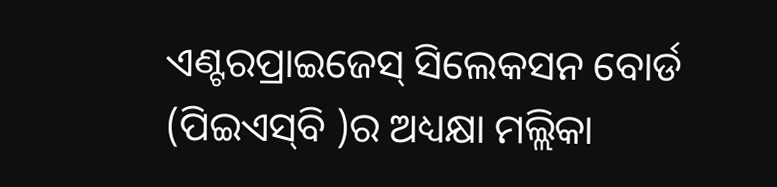ଏଣ୍ଟରପ୍ରାଇଜେସ୍‌ ସିଲେକସନ ବୋର୍ଡ (ପିଇଏସ୍‌ବି )ର ଅଧ୍ୟକ୍ଷା ମଲ୍ଲିକା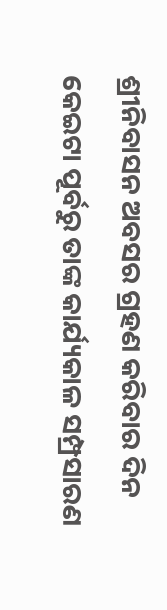ଶ୍ରୀନିବାସନ ଅବସର ଗ୍ରହଣ କରିବାର ଦିନ କେଇଟା ପୂର୍ବରୁ ତାଙ୍କ କାର୍ଯ୍ୟକାଳ ସମ୍ପ୍ରସାରଣ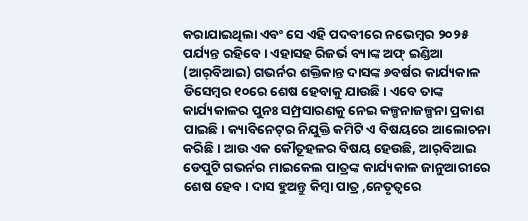କରାଯାଇଥିଲା ଏବଂ ସେ ଏହି ପଦବୀରେ ନଭେମ୍ବର ୨୦୨୫ ପର୍ଯ୍ୟନ୍ତ ରହିବେ। ଏହାସହ ରିଜର୍ଭ ବ୍ୟାଙ୍କ ଅଫ୍‌ ଇଣ୍ଡିଆ (ଆର୍‌ବିଆଇ) ଗଭର୍ନର ଶକ୍ତିକାନ୍ତ ଦାସଙ୍କ ୬ବର୍ଷର କାର୍ଯ୍ୟକାଳ ଡିସେମ୍ବର ୧୦ରେ ଶେଷ ହେବାକୁ ଯାଉଛି। ଏବେ ତାଙ୍କ କାର୍ଯ୍ୟକାଳର ପୁନଃ ସମ୍ପ୍ରସାରଣକୁ ନେଇ କଳ୍ପନାଜଳ୍ପନା ପ୍ରକାଶ ପାଇଛି। କ୍ୟାବିନେଟ୍‌ର ନିଯୁକ୍ତି କମିଟି ଏ ବିଷୟରେ ଆଲୋଚନା କରିଛି । ଆଉ ଏକ କୌତୂହଳର ବିଷୟ ହେଉଛି, ଆର୍‌ବିଆଇ ଡେପୁଟି ଗଭର୍ନର ମାଇକେଲ ପାତ୍ରଙ୍କ କାର୍ଯ୍ୟକାଳ ଜାନୁଆରୀରେ ଶେଷ ହେବ। ଦାସ ହୁଅନ୍ତୁ କିମ୍ବା ପାତ୍ର ,ନେତୃତ୍ୱରେ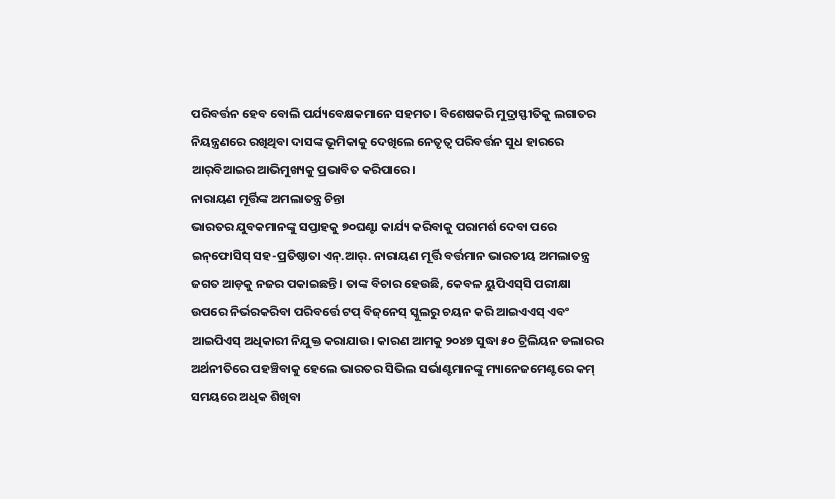ପରିବର୍ତ୍ତନ ହେବ ବୋଲି ପର୍ଯ୍ୟବେକ୍ଷକମାନେ ସହମତ। ବିଶେଷକରି ମୁଦ୍ରାସ୍ଫୀତିକୁ ଲଗାତର ନିୟନ୍ତ୍ରଣରେ ରଖିଥିବା ଦାସଙ୍କ ଭୂମିକାକୁ ଦେଖିଲେ ନେତୃତ୍ୱ ପରିବର୍ତ୍ତନ ସୁଧ ହାରରେ ଆର୍‌ବିଆଇର ଆଭିମୁଖ୍ୟକୁ ପ୍ରଭାବିତ କରିପାରେ।
ନାରାୟଣ ମୂର୍ତ୍ତିଙ୍କ ଅମଲାତନ୍ତ୍ର ଚିନ୍ତା
ଭାରତର ଯୁବକମାନଙ୍କୁ ସପ୍ତାହକୁ ୭୦ଘଣ୍ଟା କାର୍ଯ୍ୟ କରିବାକୁ ପରାମର୍ଶ ଦେବା ପରେ ଇନ୍‌ଫୋସିସ୍‌ ସହ-ପ୍ରତିଷ୍ଠାତା ଏନ୍‌.ଆର୍‌. ନାରାୟଣ ମୂର୍ତ୍ତି ବର୍ତ୍ତମାନ ଭାରତୀୟ ଅମଲାତନ୍ତ୍ର ଜଗତ ଆଡ଼କୁ ନଜର ପକାଇଛନ୍ତି। ତାଙ୍କ ବିଚାର ହେଉଛି, କେବଳ ୟୁପିଏସ୍‌ସି ପରୀକ୍ଷା ଉପରେ ନିର୍ଭରକରିବା ପରିବର୍ତ୍ତେ ଟପ୍‌ ବିଜ୍‌ନେସ୍‌ ସ୍କୁଲରୁ ଚୟନ କରି ଆଇଏଏସ୍‌ ଏବଂ ଆଇପିଏସ୍‌ ଅଧିକାରୀ ନିଯୁକ୍ତ କରାଯାଉ। କାରଣ ଆମକୁ ୨୦୪୭ ସୁଦ୍ଧା ୫୦ ଟ୍ରିଲିୟନ ଡଲାରର ଅର୍ଥନୀତିରେ ପହଞ୍ଚିବାକୁ ହେଲେ ଭାରତର ସିଭିଲ ସର୍ଭାଣ୍ଟମାନଙ୍କୁ ମ୍ୟାନେଜମେଣ୍ଟରେ କମ୍‌ ସମୟରେ ଅଧିକ ଶିଖିବା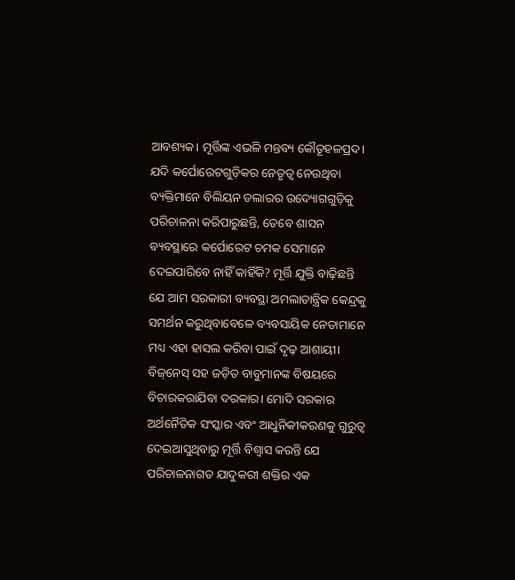ଆବଶ୍ୟକ। ମୂର୍ତ୍ତିଙ୍କ ଏଭଳି ମନ୍ତବ୍ୟ କୌତୂହଳପ୍ରଦ। ଯଦି କର୍ପୋରେଟଗୁଡ଼ିକର ନେତୃତ୍ୱ ନେଉଥିବା ବ୍ୟକ୍ତିମାନେ ବିଲିୟନ ଡଲାରର ଉଦ୍ୟୋଗଗୁଡ଼ିକୁ ପରିଚାଳନା କରିପାରୁଛନ୍ତି, ତେବେ ଶାସନ ବ୍ୟବସ୍ଥାରେ କର୍ପୋରେଟ ଚମକ ସେମାନେ ଦେଇପାରିବେ ନାହିଁ କାହିଁକି? ମୂର୍ତ୍ତି ଯୁକ୍ତି ବାଢ଼ିଛନ୍ତି ଯେ ଆମ ସରକାରୀ ବ୍ୟବସ୍ଥା ଅମଲାତାନ୍ତ୍ରିକ କେନ୍ଦ୍ରକୁ ସମର୍ଥନ କରୁଥିବାବେଳେ ବ୍ୟବସାୟିକ ନେତାମାନେ ମଧ୍ୟ ଏହା ହାସଲ କରିବା ପାଇଁ ଦୃଢ଼ ଆଶାୟୀ। ବିଜ୍‌ନେସ୍‌ ସହ ଜଡ଼ିତ ବାବୁମାନଙ୍କ ବିଷୟରେ ବିଚାରକରାଯିବା ଦରକାର। ମୋଦି ସରକାର ଅର୍ଥନୈତିକ ସଂସ୍କାର ଏବଂ ଆଧୁନିକୀକରଣକୁ ଗୁରୁତ୍ୱ ଦେଇଆସୁଥିବାରୁ ମୂର୍ତ୍ତି ବିଶ୍ୱାସ କରନ୍ତି ଯେ ପରିଚାଳନାଗତ ଯାଦୁକରୀ ଶକ୍ତିର ଏକ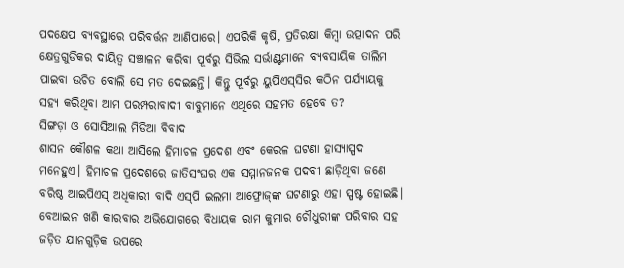ପଦକ୍ଷେପ ବ୍ୟବସ୍ଥାରେ ପରିବର୍ତ୍ତନ ଆଣିପାରେ। ଏପରିକି କୃଷି, ପ୍ରତିରକ୍ଷା କିମ୍ବା ଉତ୍ପାଦନ ପରି କ୍ଷେତ୍ରଗୁଡିକର ଦାୟିତ୍ୱ ସଞ୍ଚାଳନ କରିବା ପୂର୍ବରୁ ସିଭିଲ ସର୍ଭାଣ୍ଟମାନେ ବ୍ୟବସାୟିକ ତାଲିମ ପାଇବା ଉଚିତ ବୋଲି ସେ ମତ ଦେଇଛନ୍ତି। କିନ୍ତୁ ପୂର୍ବରୁ ୟୁପିଏସ୍‌ସିର କଠିନ ପର୍ଯ୍ୟାୟକୁ ସହ୍ୟ କରିଥିବା ଆମ ପରମ୍ପରାବାଦୀ ବାବୁମାନେ ଏଥିରେ ସହମତ ହେବେ ତ?
ସିଙ୍ଗଡ଼ା ଓ ସୋସିଆଲ ମିଡିଆ ବିବାଦ
ଶାସନ କୌଶଳ କଥା ଆସିଲେ ହିମାଚଳ ପ୍ରଦେଶ ଏବଂ କେରଳ ଘଟଣା ହାସ୍ୟାସ୍ପଦ ମନେହୁଏ। ହିମାଚଳ ପ୍ରଦେଶରେ ଜାତିସଂଘର ଏକ ସମ୍ମାନଜନକ ପଦବୀ ଛାଡ଼ିଥିବା ଜଣେ ବରିଷ୍ଠ ଆଇପିଏସ୍‌ ଅଧିକାରୀ ବାଦି ଏସ୍‌ପି ଇଲମା ଆଫ୍ରୋଜ୍‌ଙ୍କ ଘଟଣାରୁ ଏହା ସ୍ପଷ୍ଟ ହୋଇଛି। ବେଆଇନ ଖଣି କାରବାର ଅଭିଯୋଗରେ ବିଧାୟକ ରାମ କୁମାର ଚୌଧୁରୀଙ୍କ ପରିବାର ସହ ଜଡ଼ିତ ଯାନଗୁଡ଼ିକ ଉପରେ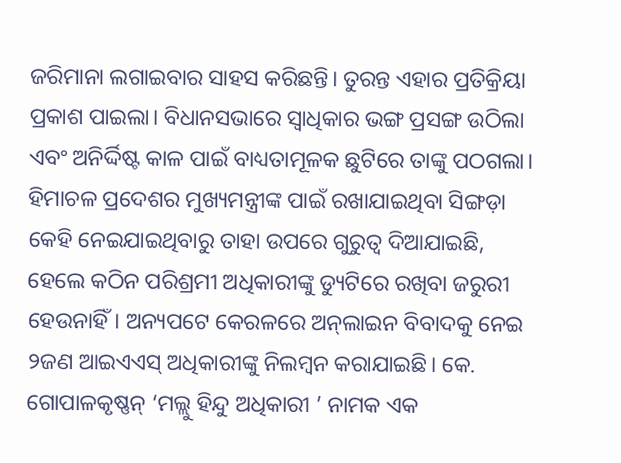ଜରିମାନା ଲଗାଇବାର ସାହସ କରିଛନ୍ତି। ତୁରନ୍ତ ଏହାର ପ୍ରତିକ୍ରିୟା ପ୍ରକାଶ ପାଇଲା। ବିଧାନସଭାରେ ସ୍ବାଧିକାର ଭଙ୍ଗ ପ୍ରସଙ୍ଗ ଉଠିଲା ଏବଂ ଅନିର୍ଦ୍ଦିଷ୍ଟ କାଳ ପାଇଁ ବାଧ୍ୟତାମୂଳକ ଛୁଟିରେ ତାଙ୍କୁ ପଠଗଲା। ହିମାଚଳ ପ୍ରଦେଶର ମୁଖ୍ୟମନ୍ତ୍ରୀଙ୍କ ପାଇଁ ରଖାଯାଇଥିବା ସିଙ୍ଗଡ଼ା କେହି ନେଇଯାଇଥିବାରୁ ତାହା ଉପରେ ଗୁରୁତ୍ୱ ଦିଆଯାଇଛି, ହେଲେ କଠିନ ପରିଶ୍ରମୀ ଅଧିକାରୀଙ୍କୁ ଡ୍ୟୁଟିରେ ରଖିବା ଜରୁରୀ ହେଉନାହିଁ। ଅନ୍ୟପଟେ କେରଳରେ ଅନ୍‌ଲାଇନ ବିବାଦକୁ ନେଇ ୨ଜଣ ଆଇଏଏସ୍‌ ଅଧିକାରୀଙ୍କୁ ନିଲମ୍ବନ କରାଯାଇଛି। କେ. ଗୋପାଳକୃଷ୍ଣନ୍‌ ‘ମଲ୍ଲୁ ହିନ୍ଦୁ ଅଧିକାରୀ ’ ନାମକ ଏକ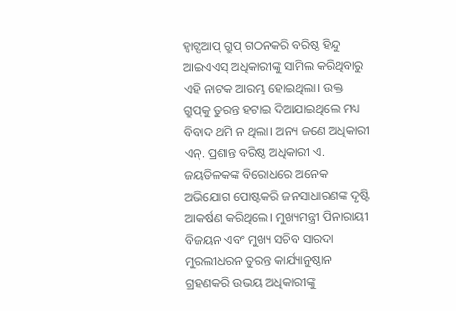ହ୍ବାଟ୍ସଆପ୍‌ ଗ୍ରୁପ୍‌ ଗଠନକରି ବରିଷ୍ଠ ହିନ୍ଦୁ ଆଇଏଏସ୍‌ ଅଧିକାରୀଙ୍କୁ ସାମିଲ କରିଥିବାରୁ ଏହି ନାଟକ ଆରମ୍ଭ ହୋଇଥିଲା। ଉକ୍ତ ଗ୍ରୁପ୍‌କୁ ତୁରନ୍ତ ହଟାଇ ଦିଆଯାଇଥିଲେ ମଧ୍ୟ ବିବାଦ ଥମି ନ ଥିଲା। ଅନ୍ୟ ଜଣେ ଅଧିକାରୀ ଏନ୍‌. ପ୍ରଶାନ୍ତ ବରିଷ୍ଠ ଅଧିକାରୀ ଏ. ଜୟତିଳକଙ୍କ ବିରୋଧରେ ଅନେକ ଅଭିଯୋଗ ପୋଷ୍ଟକରି ଜନସାଧାରଣଙ୍କ ଦୃଷ୍ଟି ଆକର୍ଷଣ କରିଥିଲେ। ମୁଖ୍ୟମନ୍ତ୍ରୀ ପିନାରାୟୀ ବିଜୟନ ଏବଂ ମୁଖ୍ୟ ସଚିବ ସାରଦା ମୁରଲୀଧରନ ତୁରନ୍ତ କାର୍ଯ୍ୟାନୁଷ୍ଠାନ ଗ୍ରହଣକରି ଉଭୟ ଅଧିକାରୀଙ୍କୁ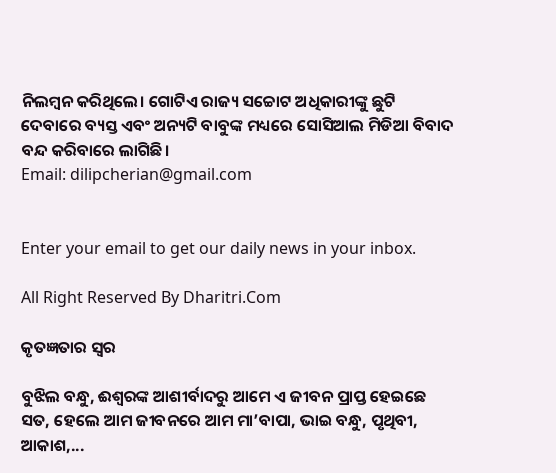ନିଲମ୍ବନ କରିଥିଲେ। ଗୋଟିଏ ରାଜ୍ୟ ସଚ୍ଚୋଟ ଅଧିକାରୀଙ୍କୁ ଛୁଟି ଦେବାରେ ବ୍ୟସ୍ତ ଏବଂ ଅନ୍ୟଟି ବାବୁଙ୍କ ମଧ୍ୟରେ ସୋସିଆଲ ମିଡିଆ ବିବାଦ ବନ୍ଦ କରିବାରେ ଲାଗିଛି।
Email: dilipcherian@gmail.com


Enter your email to get our daily news in your inbox.

All Right Reserved By Dharitri.Com

କୃତଜ୍ଞତାର ସ୍ବର

ବୁଝିଲ ବନ୍ଧୁ, ଈଶ୍ବରଙ୍କ ଆଶୀର୍ବାଦରୁ ଆମେ ଏ ଜୀବନ ପ୍ରାପ୍ତ ହେଇଛେ ସତ, ହେଲେ ଆମ ଜୀବନରେ ଆମ ମା’ବାପା, ଭାଇ ବନ୍ଧୁ, ପୃଥିବୀ, ଆକାଶ,...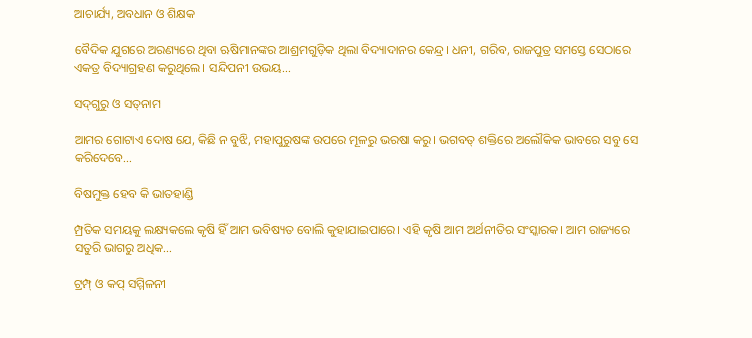ଆଚାର୍ଯ୍ୟ, ଅବଧାନ ଓ ଶିକ୍ଷକ

ବୈଦିକ ଯୁଗରେ ଅରଣ୍ୟରେ ଥିବା ଋଷିମାନଙ୍କର ଆଶ୍ରମଗୁଡ଼ିକ ଥିଲା ବିଦ୍ୟାଦାନର କେନ୍ଦ୍ର। ଧନୀ, ଗରିବ, ରାଜପୁତ୍ର ସମସ୍ତେ ସେଠାରେ ଏକତ୍ର ବିଦ୍ୟାଗ୍ରହଣ କରୁଥିଲେ। ସନ୍ଦିପନୀ ଉଭୟ...

ସଦ୍‌ଗୁରୁ ଓ ସତ୍‌ନାମ

ଆମର ଗୋଟାଏ ଦୋଷ ଯେ, କିଛି ନ ବୁଝି, ମହାପୁରୁଷଙ୍କ ଉପରେ ମୂଳରୁ ଭରଷା କରୁ। ଭଗବତ୍‌ ଶକ୍ତିରେ ଅଲୌକିକ ଭାବରେ ସବୁ ସେ କରିଦେବେ...

ବିଷମୁକ୍ତ ହେବ କି ଭାତହାଣ୍ଡି

ମ୍ପ୍ରତିକ ସମୟକୁ ଲକ୍ଷ୍ୟକଲେ କୃଷି ହିଁ ଆମ ଭବିଷ୍ୟତ ବୋଲି କୁହାଯାଇପାରେ। ଏହି କୃଷି ଆମ ଅର୍ଥନୀତିର ସଂସ୍କାରକ। ଆମ ରାଜ୍ୟରେ ସତୁରି ଭାଗରୁ ଅଧିକ...

ଟ୍ରମ୍ପ୍‌ ଓ କପ୍‌ ସମ୍ମିଳନୀ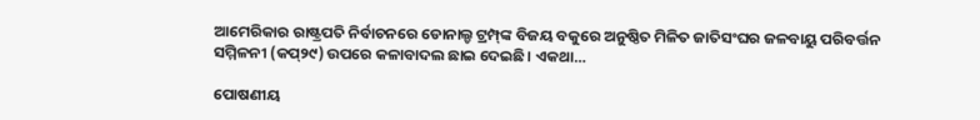ଆମେରିକାର ରାଷ୍ଟ୍ରପତି ନିର୍ବାଚନରେ ଡୋନାଲ୍ଡ ଟ୍ରମ୍ପ୍‌ଙ୍କ ବିଜୟ ବକୁରେ ଅନୁଷ୍ଠିତ ମିଳିତ ଜାତିସଂଘର ଜଳବାୟୁ ପରିବର୍ତ୍ତନ ସମ୍ମିଳନୀ (କପ୍‌୨୯) ଉପରେ କଳାବାଦଲ ଛାଇ ଦେଇଛି। ଏକଥା...

ପୋଷଣୀୟ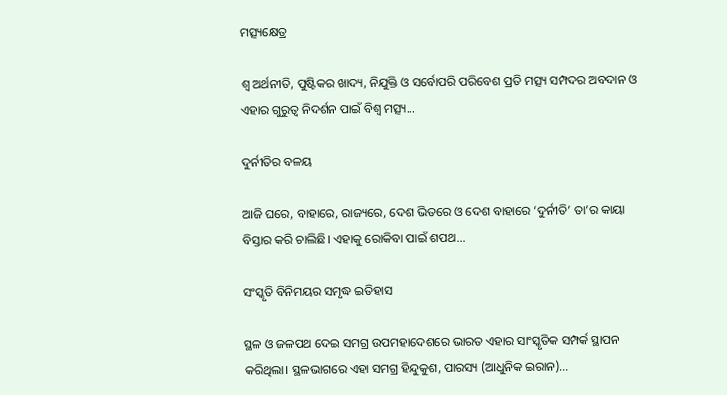ମତ୍ସ୍ୟକ୍ଷେତ୍ର

ଶ୍ୱ ଅର୍ଥନୀତି, ପୁଷ୍ଟିକର ଖାଦ୍ୟ, ନିଯୁକ୍ତି ଓ ସର୍ବୋପରି ପରିବେଶ ପ୍ରତି ମତ୍ସ୍ୟ ସମ୍ପଦର ଅବଦାନ ଓ ଏହାର ଗୁରୁତ୍ୱ ନିଦର୍ଶନ ପାଇଁ ବିଶ୍ୱ ମତ୍ସ୍ୟ...

ଦୁର୍ନୀତିର ବଳୟ

ଆଜି ଘରେ, ବାହାରେ, ରାଜ୍ୟରେ, ଦେଶ ଭିତରେ ଓ ଦେଶ ବାହାରେ ‘ଦୁର୍ନୀତି’ ତା’ର କାୟା ବିସ୍ତାର କରି ଚାଲିଛି। ଏହାକୁ ରୋକିବା ପାଇଁ ଶପଥ...

ସଂସ୍କୃତି ବିନିମୟର ସମୃଦ୍ଧ ଇତିହାସ

ସ୍ଥଳ ଓ ଜଳପଥ ଦେଇ ସମଗ୍ର ଉପମହାଦେଶରେ ଭାରତ ଏହାର ସାଂସ୍କୃତିକ ସମ୍ପର୍କ ସ୍ଥାପନ କରିଥିଲା। ସ୍ଥଳଭାଗରେ ଏହା ସମଗ୍ର ହିନ୍ଦୁକୁଶ, ପାରସ୍ୟ (ଆଧୁନିକ ଇରାନ)...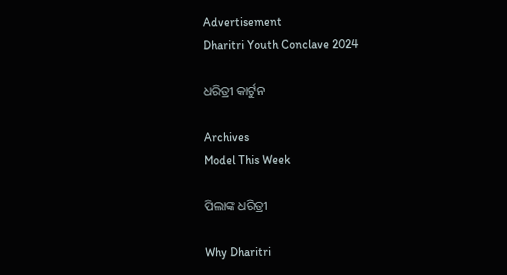Advertisement
Dharitri Youth Conclave 2024

ଧରିତ୍ରୀ କାର୍ଟୁନ

Archives
Model This Week

ପିଲାଙ୍କ ଧରିତ୍ରୀ

Why Dharitri